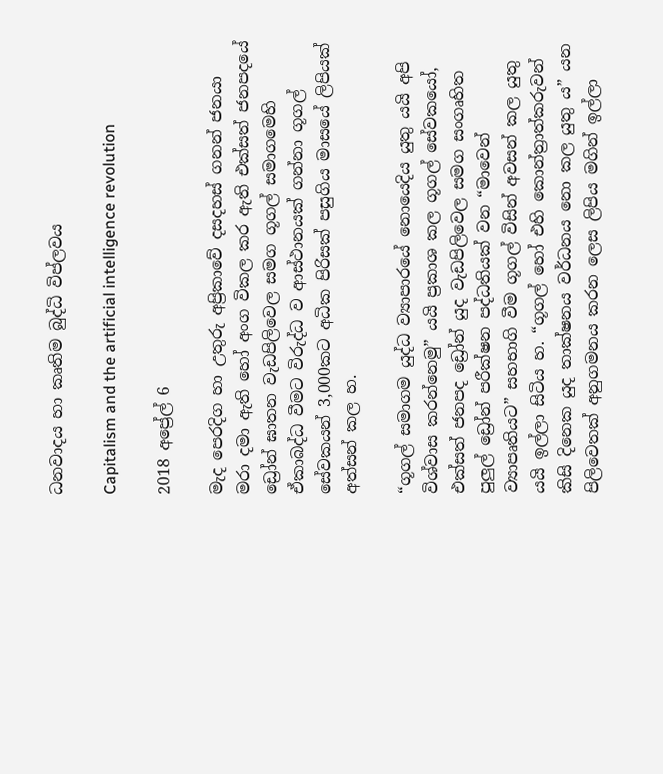ධනවාදය හා කෘතිම බුද්ධි විප්ලවය

Capitalism and the artificial intelligence revolution

2018 අප්‍රේල් 6

මැද පෙරදිග හා උතුරු අප්‍රිකාවේ දසදහස් ගනන් ජනයා මරා දමා ඇති හෝ අංග විකල කර ඇති එක්සත් ජනපදයේ ඩ්‍රෝන් ඝාතන වැඩපිලිවෙල සමග ගූගල් සමාගමෙහි ඒකාබද්ධ වීමට විරුද්ධ ව ආස්ථානයක් ගන්නා ගූගල් සේවකයන් 3,000කට අධික පිරිසක් පසුගිය මාසයේ ලිපියක් අත්සන් කල හ.

“ගූගල් සමාගම යුද්ධ ව්‍යාපාරයේ නොයෙදිය යුතු යයි අපි විශ්වාස කරන්නෙමු” යයි ප්‍රකාශ කල ගූගල් සේවකයෝ, එක්සත් ජනපද ඩ්‍රෝන් යුද වැඩපිලිවෙල සමග සංගෘහිත පුලුල් ඩ්‍රෝන් පරීක්ෂන පද්ධතියක් වන “මාවෙන් ව්‍යාපෘතියට” සහභාගි වීම ගූගල් විසින් අවසන් කල යුතු යයි ඉල්ලා සිටිය හ. “ගූගල් හෝ එහි කොන්ත්‍රාත්කරුවන් කිසි දිනෙක යුද තාක්ෂනය වර්ධනය නො කල යුතු ය” යන පිලිවෙතක් අනුගමනය කරන ලෙස ලිපිය මගින් ඉල්ලා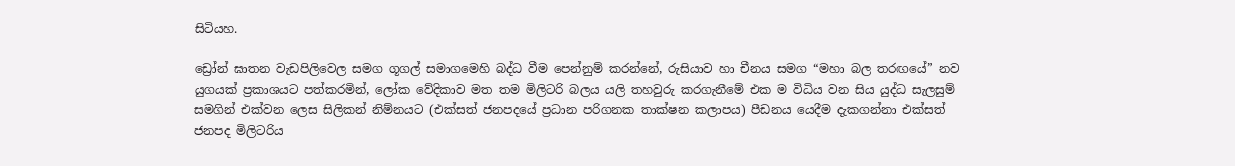සිටියහ.

ඩ්‍රෝන් ඝාතන වැඩපිලිවෙල සමග ගූගල් සමාගමෙහි බද්ධ වීම පෙන්නුම් කරන්නේ, රුසියාව හා චීනය සමග “මහා බල තරඟයේ” නව යුගයක් ප්‍රකාශයට පත්කරමින්, ලෝක වේදිකාව මත තම මිලිටරි බලය යලි තහවුරු කරගැනීමේ එක ම විධිය වන සිය යුද්ධ සැලසුම් සමගින් එක්වන ලෙස සිලිකන් නිම්නයට (එක්සත් ජනපදයේ ප්‍රධාන පරිගනක තාක්ෂන කලාපය) පීඩනය යෙදීම දැකගන්නා එක්සත් ජනපද මිලිටරිය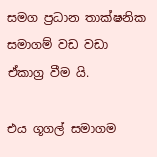සමග ප්‍රධාන තාක්ෂනික සමාගම් වඩ වඩා ඒකාග්‍ර වීම යි.

එය ගූගල් සමාගම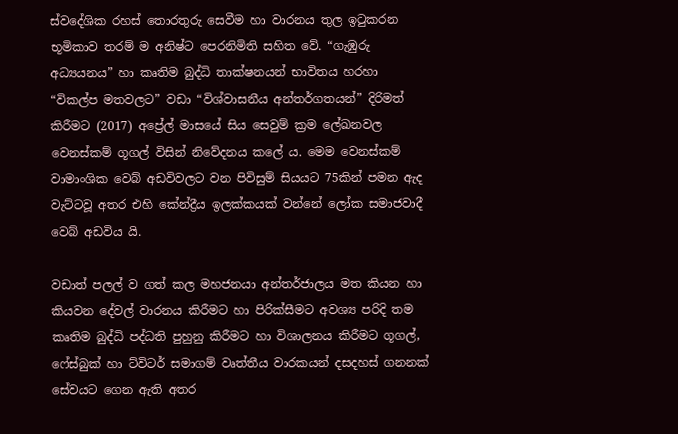ස්වදේශික රහස් තොරතුරු සෙවීම හා වාරනය තුල ඉටුකරන භූමිකාව තරම් ම අනිෂ්ට පෙරනිමිති සහිත වේ. “ගැඹුරු අධ්‍යයනය” හා කෘතිම බුද්ධි තාක්ෂනයන් භාවිතය හරහා “විකල්ප මතවලට” වඩා “විශ්වාසනීය අන්තර්ගතයන්” දිරිමත් කිරීමට (2017) අප්‍රේල් මාසයේ සිය සෙවුම් ක්‍රම ලේඛනවල වෙනස්කම් ගූගල් විසින් නිවේදනය කලේ ය. මෙම වෙනස්කම් වාමාංශික වෙබ් අඩවිවලට වන පිවිසුම් සියයට 75කින් පමන ඇද වැට්ටවූ අතර එහි කේන්ද්‍රීය ඉලක්කයක් වන්නේ ලෝක සමාජවාදී වෙබ් අඩවිය යි.

වඩාත් පලල් ව ගත් කල මහජනයා අන්තර්ජාලය මත කියන හා කියවන දේවල් වාරනය කිරීමට හා පිරික්සීමට අවශ්‍ය පරිදි තම කෘතිම බුද්ධි පද්ධති පුහුනු කිරීමට හා විශාලනය කිරීමට ගූගල්, ෆේස්බුක් හා ට්විටර් සමාගම් වෘත්තීය වාරකයන් දසදහස් ගනනක් සේවයට ගෙන ඇති අතර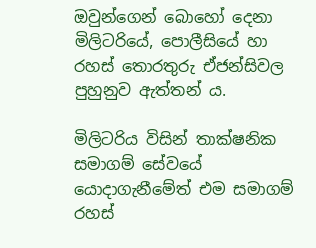ඔවුන්ගෙන් බොහෝ දෙනා මිලිටරියේ, පොලීසියේ හා රහස් තොරතුරු ඒජන්සිවල පුහුනුව ඇත්තන් ය.

මිලිටරිය විසින් තාක්ෂනික සමාගම් සේවයේ යොදාගැනීමේත් එම සමාගම් රහස්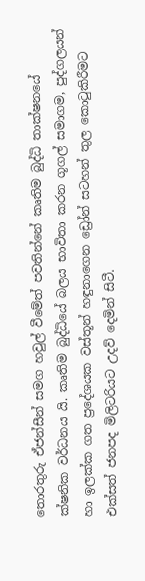තොරතුරු ඒජන්සීන් සමග හවුල් වීමේත් පවතින්නේ කෘතිම බුද්ධි තාක්ෂනයේ ක්ෂනික වර්ධනය යි. කෘතිම බුද්ධියේ බලය භාවිතා කරන ගූගල් සමාගම, පුද්ගලයන් හා ඉලක්ක ගත ප්‍රදේශයක වස්තූන් හඳුනාගෙන ඩ්‍රෝන් සටහන් තුල කොටුකිරීමට එක්සත් ජනපද මිලිටරියට උදව් දෙමින් සිටී.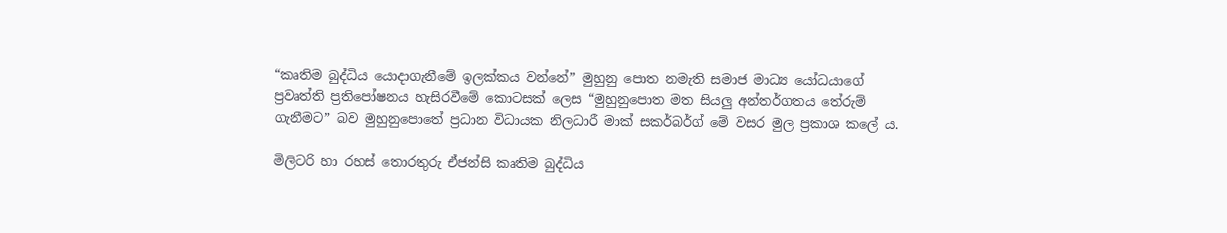“කෘතිම බුද්ධිය යොදාගැනීමේ ඉලක්කය වන්නේ” මුහුනු පොත නමැති සමාජ මාධ්‍ය යෝධයාගේ ප්‍රවෘත්ති ප්‍රතිපෝෂනය හැසිරවීමේ කොටසක් ලෙස “මුහුනුපොත මත සියලු අන්තර්ගතය තේරුම් ගැනීමට” බව මුහුනුපොතේ ප්‍රධාන විධායක නිලධාරී මාක් සකර්බර්ග් මේ වසර මුල ප්‍රකාශ කලේ ය.

මිලිටරි හා රහස් තොරතුරු ඒජන්සි කෘතිම බුද්ධිය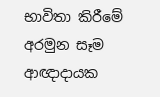භාවිතා කිරීමේ අරමුන සෑම ආඥාදායක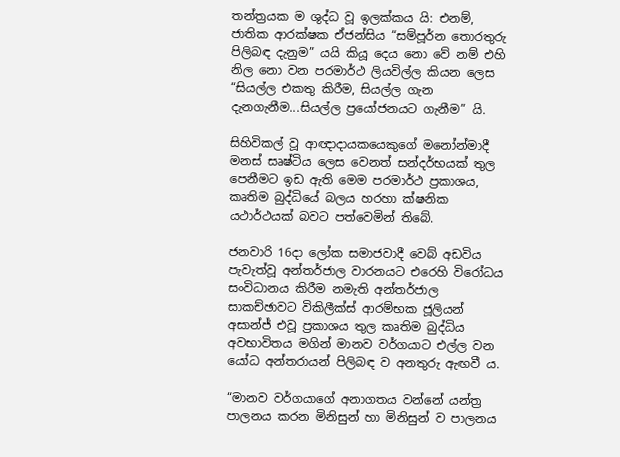තන්ත්‍රයක ම ශුද්ධ වූ ඉලක්කය යි: එනම්, ජාතික ආරක්ෂක ඒජන්සිය “සම්පූර්න තොරතුරු පිලිබඳ දැනුම” යයි කියූ දෙය නො වේ නම් එහි නිල නො වන පරමාර්ථ ලියවිල්ල කියන ලෙස “සියල්ල එකතු කිරීම, සියල්ල ගැන දැනගැනීම...සියල්ල ප්‍රයෝජනයට ගැනීම” යි.

සිහිවිකල් වූ ආඥාදායකයෙකුගේ මනෝන්මාදී මනස් සෘෂ්ටිය ලෙස වෙනත් සන්දර්භයක් තුල පෙනීමට ඉඩ ඇති මෙම පරමාර්ථ ප්‍රකාශය, කෘතිම බුද්ධියේ බලය හරහා ක්ෂනික යථාර්ථයක් බවට පත්වෙමින් තිබේ.

ජනවාරි 16දා ලෝක සමාජවාදී වෙබ් අඩවිය පැවැත්වූ අන්තර්ජාල වාරනයට එරෙහි විරෝධය සංවිධානය කිරීම නමැති අන්තර්ජාල සාකච්ඡාවට විකිලීක්ස් ආරම්භක ජූලියන් අසාන්ජ් එවූ ප්‍රකාශය තුල කෘතිම බුද්ධිය අවභාවිතය මගින් මානව වර්ගයාට එල්ල වන යෝධ අන්තරායන් පිලිබඳ ව අනතුරු ඇඟවී ය.

“මානව වර්ගයාගේ අනාගතය වන්නේ යන්ත්‍ර පාලනය කරන මිනිසුන් හා මිනිසුන් ව පාලනය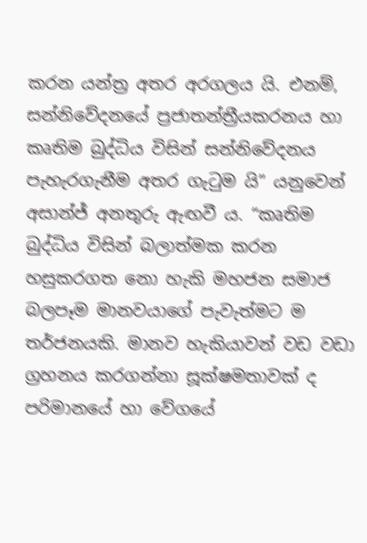කරන යන්ත්‍ර අතර අරගලය යි. එනම්, සන්නිවේදනයේ ප්‍රජාතන්ත්‍රීයකරනය හා කෘතිම බුද්ධිය විසින් සන්නිවේදනය පැහැරගැනීම අතර ගැටුම යි” යනුවෙන් අසාන්ජ් අනතුරු ඇඟවී ය. “කෘතිම බුද්ධිය විසින් බලාත්මක කරන හසුකරගත නො හැකි මහජන සමාජ බලපෑම මානවයාගේ පැවැත්මට ම තර්ජනයකි. මානව හැකියාවන් වඩ වඩා ග්‍රහනය කරගන්නා සූක්ෂමතාවක් ද පරිමානයේ හා වේගයේ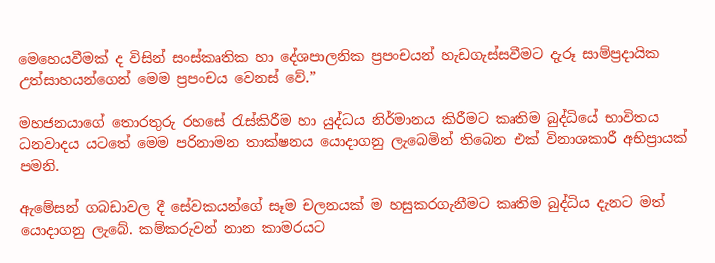මෙහෙයවීමක් ද විසින් සංස්කෘතික හා දේශපාලනික ප්‍රපංචයන් හැඩගැස්සවීමට දැරූ සාම්ප්‍රදායික උත්සාහයන්ගෙන් මෙම ප්‍රපංචය වෙනස් වේ.”

මහජනයාගේ තොරතුරු රහසේ රැස්කිරීම හා යුද්ධය නිර්මානය කිරීමට කෘතිම බුද්ධියේ භාවිතය ධනවාදය යටතේ මෙම පරිනාමන තාක්ෂනය යොදාගනු ලැබෙමින් තිබෙන එක් විනාශකාරී අභිප්‍රායක් පමනි.

ඇමේසන් ගබඩාවල දී සේවකයන්ගේ සෑම චලනයක් ම හසුකරගැනීමට කෘතිම බුද්ධිය දැනට මත් යොදාගනු ලැබේ. කම්කරුවන් නාන කාමරයට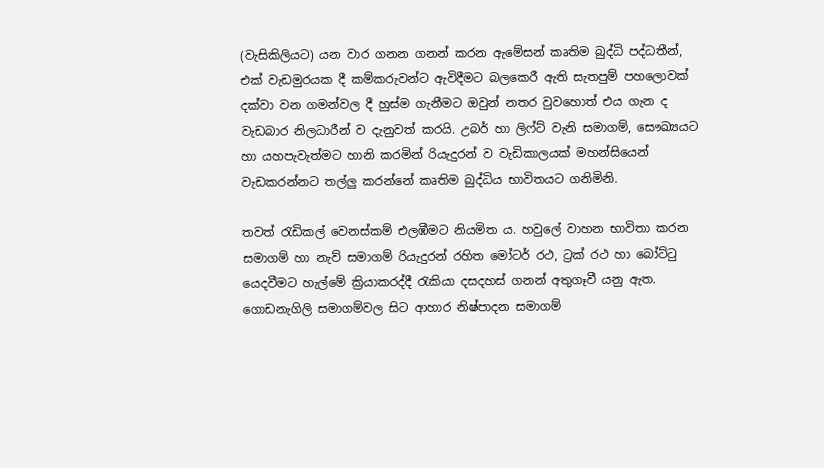(වැසිකිලියට) යන වාර ගනන ගනන් කරන ඇමේසන් කෘතිම බුද්ධි පද්ධතීන්, එක් වැඩමුරයක දී කම්කරුවන්ට ඇවිදීමට බලකෙරී ඇති සැතපුම් පහලොවක් දක්වා වන ගමන්වල දී හුස්ම ගැනීමට ඔවුන් නතර වුවහොත් එය ගැන ද වැඩබාර නිලධාරීන් ව දැනුවත් කරයි. උබර් හා ලිෆ්ට් වැනි සමාගම්, සෞඛ්‍යයට හා යහපැවැත්මට හානි කරමින් රියැදුරන් ව වැඩිකාලයක් මහන්සියෙන් වැඩකරන්නට තල්ලු කරන්නේ කෘතිම බුද්ධිය භාවිතයට ගනිමිනි.

තවත් රැඩිකල් වෙනස්කම් එලඹීමට නියමිත ය. හවුලේ වාහන භාවිතා කරන සමාගම් හා නැව් සමාගම් රියැදුරන් රහිත මෝටර් රථ, ට්‍රක් රථ හා බෝට්ටු යෙදවීමට හැල්මේ ක්‍රියාකරද්දී රැකියා දසදහස් ගනන් අතුගෑවී යනු ඇත. ගොඩනැගිලි සමාගම්වල සිට ආහාර නිෂ්පාදන සමාගම්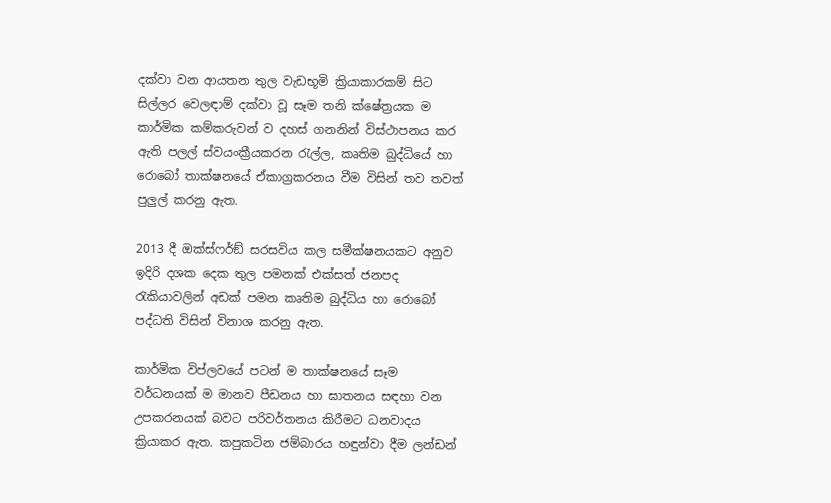දක්වා වන ආයතන තුල වැඩභූමි ක්‍රියාකාරකම් සිට සිල්ලර වෙලඳාම් දක්වා වූ සෑම තනි ක්ෂේත්‍රයක ම කාර්මික කම්කරුවන් ව දහස් ගනනින් විස්ථාපනය කර ඇති පලල් ස්වයංක්‍රීයකරන රැල්ල, කෘතිම බුද්ධියේ හා රොබෝ තාක්ෂනයේ ඒකාග්‍රකරනය වීම විසින් තව තවත් පුලුල් කරනු ඇත.

2013 දී ඔක්ස්ෆර්ඞ් සරසවිය කල සමීක්ෂනයකට අනුව ඉදිරි දශක දෙක තුල පමනක් එක්සත් ජනපද රැකියාවලින් අඩක් පමන කෘතිම බුද්ධිය හා රොබෝ පද්ධති විසින් විනාශ කරනු ඇත.

කාර්මික විප්ලවයේ පටන් ම තාක්ෂනයේ සෑම වර්ධනයක් ම මානව පීඩනය හා ඝාතනය සඳහා වන උපකරනයක් බවට පරිවර්තනය කිරීමට ධනවාදය ක්‍රියාකර ඇත. කපුකටින ජම්බාරය හඳුන්වා දීම ලන්ඩන්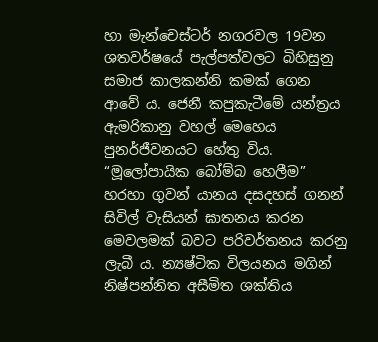හා මැන්චෙස්ටර් නගරවල 19වන ශතවර්ෂයේ පැල්පත්වලට බිහිසුනු සමාජ කාලකන්නි කමක් ගෙන ආවේ ය. ජෙනී කපුකැටීමේ යන්ත්‍රය ඇමරිකානු වහල් මෙහෙය පුනර්ජීවනයට හේතු විය. “මූලෝපායික බෝම්බ හෙලීම” හරහා ගුවන් යානය දසදහස් ගනන් සිවිල් වැසියන් ඝාතනය කරන මෙවලමක් බවට පරිවර්තනය කරනු ලැබී ය. න්‍යෂ්ටික විලයනය මගින් නිෂ්පන්නිත අසීමිත ශක්තිය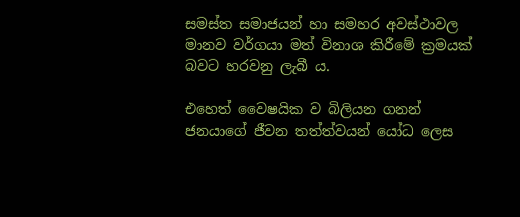සමස්ත සමාජයන් හා සමහර අවස්ථාවල මානව වර්ගයා මත් විනාශ කිරීමේ ක්‍රමයක් බවට හරවනු ලැබී ය.

එහෙත් වෛෂයික ව බිලියන ගනන් ජනයාගේ ජීවන තත්ත්වයන් යෝධ ලෙස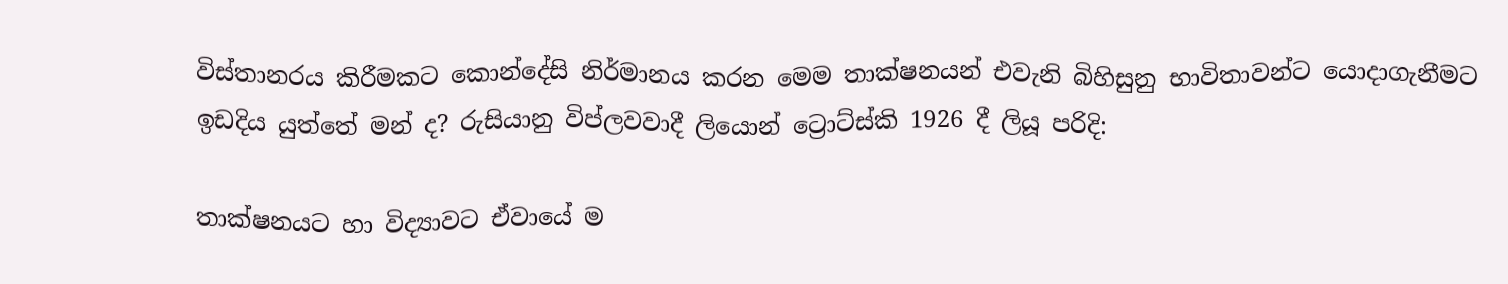විස්තානරය කිරීමකට කොන්දේසි නිර්මානය කරන මෙම තාක්ෂනයන් එවැනි බිහිසුනු භාවිතාවන්ට යොදාගැනීමට ඉඩදිය යුත්තේ මන් ද? රුසියානු විප්ලවවාදී ලියොන් ට්‍රොට්ස්කි 1926 දී ලියූ පරිදි:

තාක්ෂනයට හා විද්‍යාවට ඒවායේ ම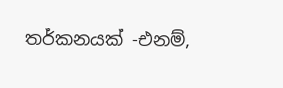තර්කනයක් -එනම්,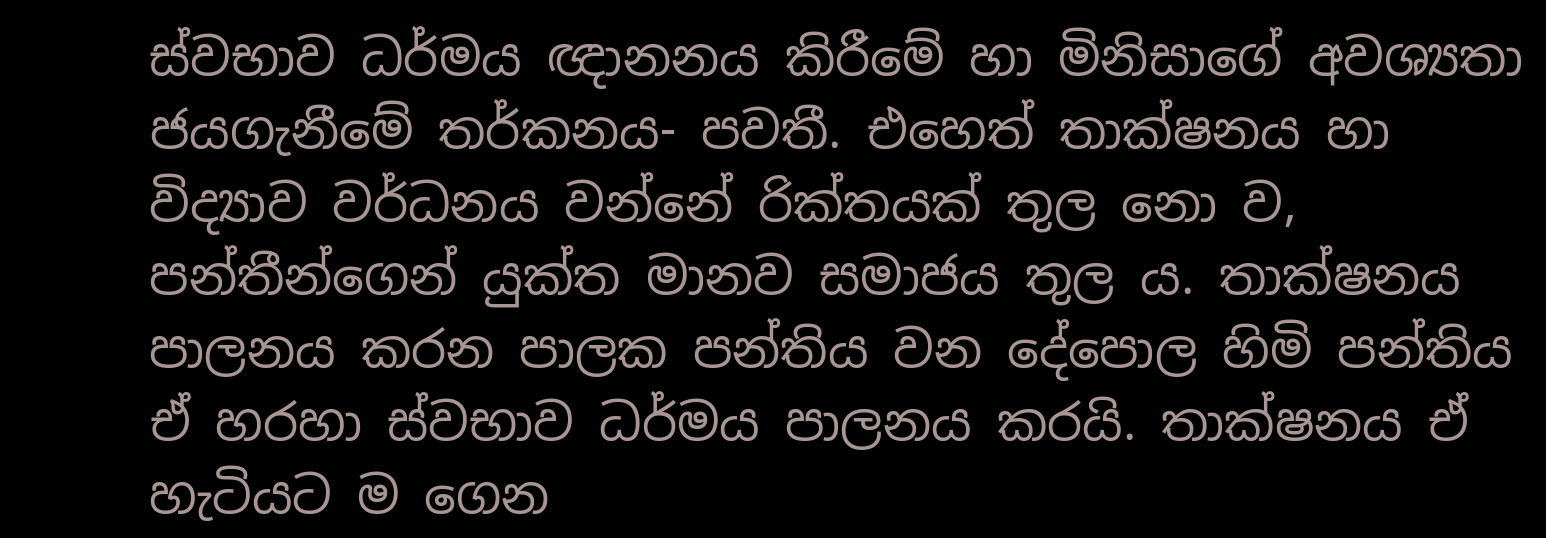ස්වභාව ධර්මය ඥානනය කිරීමේ හා මිනිසාගේ අවශ්‍යතා ජයගැනීමේ තර්කනය- පවතී. එහෙත් තාක්ෂනය හා විද්‍යාව වර්ධනය වන්නේ රික්තයක් තුල නො ව, පන්තීන්ගෙන් යුක්ත මානව සමාජය තුල ය. තාක්ෂනය පාලනය කරන පාලක පන්තිය වන දේපොල හිමි පන්තිය ඒ හරහා ස්වභාව ධර්මය පාලනය කරයි. තාක්ෂනය ඒ හැටියට ම ගෙන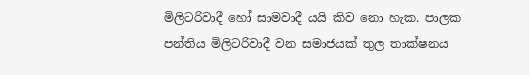මිලිටරිවාදී හෝ සාමවාදී යයි කිව නො හැක. පාලක පන්තිය මිලිටරිවාදී වන සමාජයක් තුල තාක්ෂනය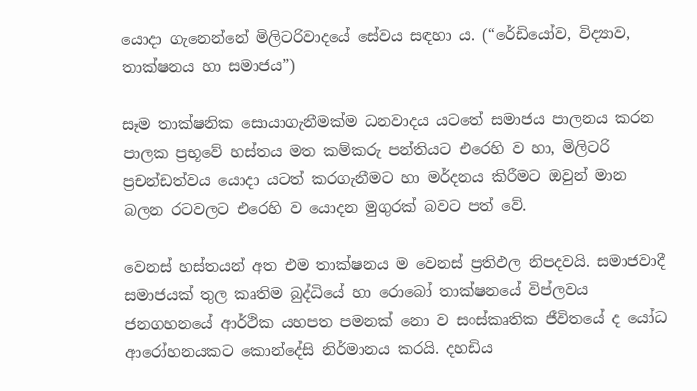යොදා ගැනෙන්නේ මිලිටරිවාදයේ සේවය සඳහා ය. (“රේඩියෝව, විද්‍යාව, තාක්ෂනය හා සමාජය”)

සෑම තාක්ෂනික සොයාගැනීමක්ම ධනවාදය යටතේ සමාජය පාලනය කරන පාලක ප්‍රභූවේ හස්තය මත කම්කරු පන්තියට එරෙහි ව හා, මිලිටරි ප්‍රචන්ඩත්වය යොදා යටත් කරගැනීමට හා මර්දනය කිරීමට ඔවුන් මාන බලන රටවලට එරෙහි ව යොදන මුගුරක් බවට පත් වේ.

වෙනස් හස්තයන් අත එම තාක්ෂනය ම වෙනස් ප්‍රතිඵල නිපදවයි. සමාජවාදී සමාජයක් තුල කෘතිම බුද්ධියේ හා රොබෝ තාක්ෂනයේ විප්ලවය ජනගහනයේ ආර්ථික යහපත පමනක් නො ව සංස්කෘතික ජීවිතයේ ද යෝධ ආරෝහනයකට කොන්දේසි නිර්මානය කරයි. දහඩිය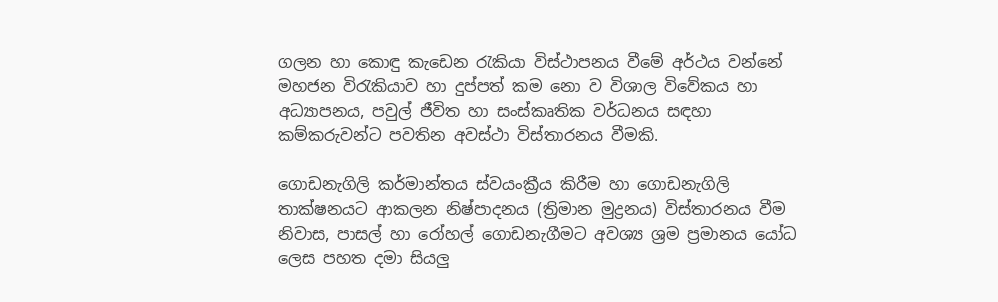ගලන හා කොඳු කැඩෙන රැකියා විස්ථාපනය වීමේ අර්ථය වන්නේ මහජන විරැකියාව හා දුප්පත් කම නො ව විශාල විවේකය හා අධ්‍යාපනය, පවුල් ජීවිත හා සංස්කෘතික වර්ධනය සඳහා කම්කරුවන්ට පවතින අවස්ථා විස්තාරනය වීමකි.

ගොඩනැගිලි කර්මාන්තය ස්වයංක්‍රීය කිරීම හා ගොඩනැගිලි තාක්ෂනයට ආකලන නිෂ්පාදනය (ත්‍රිමාන මුද්‍රනය) විස්තාරනය වීම නිවාස, පාසල් හා රෝහල් ගොඩනැගීමට අවශ්‍ය ශ්‍රම ප්‍රමානය යෝධ ලෙස පහත දමා සියලු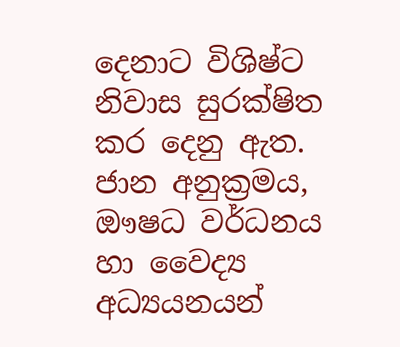දෙනාට විශිෂ්ට නිවාස සුරක්ෂිත කර දෙනු ඇත. ජාන අනුක්‍රමය, ඖෂධ වර්ධනය හා වෛද්‍ය අධ්‍යයනයන්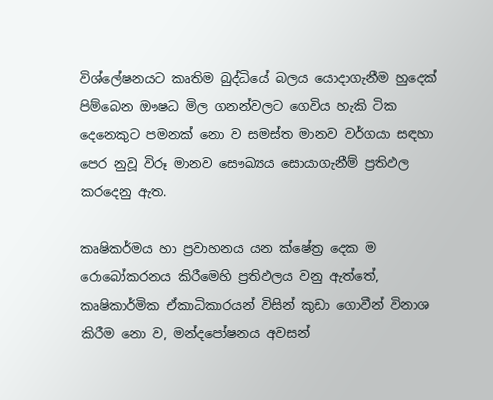විශ්ලේෂනයට කෘතිම බුද්ධියේ බලය යොදාගැනීම හුදෙක් පිම්බෙන ඖෂධ මිල ගනන්වලට ගෙවිය හැකි ටික දෙනෙකුට පමනක් නො ව සමස්ත මානව වර්ගයා සඳහා පෙර නුවූ විරූ මානව සෞඛ්‍යය සොයාගැනීම් ප්‍රතිඵල කරදෙනු ඇත.

කෘෂිකර්මය හා ප්‍රවාහනය යන ක්ෂේත්‍ර දෙක ම රොබෝකරනය කිරීමෙහි ප්‍රතිඵලය වනු ඇත්තේ, කෘෂිකාර්මික ඒකාධිකාරයන් විසින් කුඩා ගොවීන් විනාශ කිරීම නො ව, මන්දපෝෂනය අවසන්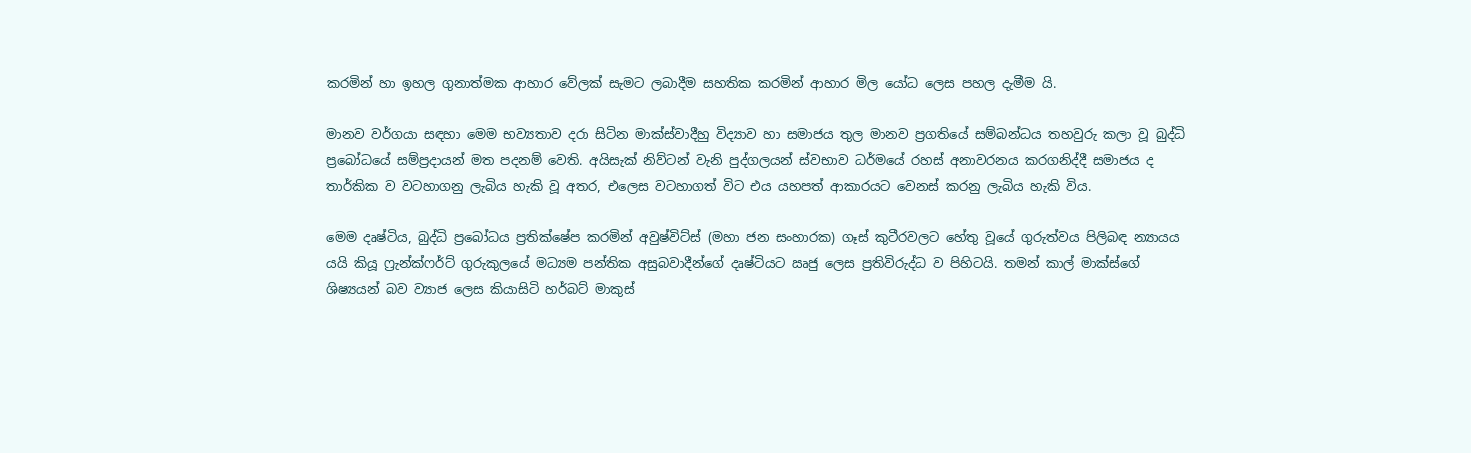කරමින් හා ඉහල ගුනාත්මක ආහාර වේලක් සැමට ලබාදීම සහතික කරමින් ආහාර මිල යෝධ ලෙස පහල දැමීම යි.

මානව වර්ගයා සඳහා මෙම භව්‍යතාව දරා සිටින මාක්ස්වාදීහු විද්‍යාව හා සමාජය තුල මානව ප්‍රගතියේ සම්බන්ධය තහවුරු කලා වූ බුද්ධි ප්‍රබෝධයේ සම්ප්‍රදායන් මත පදනම් වෙති. අයිසැක් නිව්ටන් වැනි පුද්ගලයන් ස්වභාව ධර්මයේ රහස් අනාවරනය කරගනිද්දී සමාජය ද තාර්කික ව වටහාගනු ලැබිය හැකි වූ අතර, එලෙස වටහාගත් විට එය යහපත් ආකාරයට වෙනස් කරනු ලැබිය හැකි විය.

මෙම දෘෂ්ටිය, බුද්ධි ප්‍රබෝධය ප්‍රතික්ෂේප කරමින් අවුෂ්විට්ස් (මහා ජන සංහාරක) ගෑස් කුටීරවලට හේතු වූයේ ගුරුත්වය පිලිබඳ න්‍යායය යයි කියූ ෆ්‍රැන්ක්ෆර්ට් ගුරුකුලයේ මධ්‍යම පන්තික අසුබවාදීන්ගේ දෘෂ්ටියට ඍජු ලෙස ප්‍රතිවිරුද්ධ ව පිහිටයි. තමන් කාල් මාක්ස්ගේ ශිෂ්‍යයන් බව ව්‍යාජ ලෙස කියාසිටි හර්බට් මාකුස්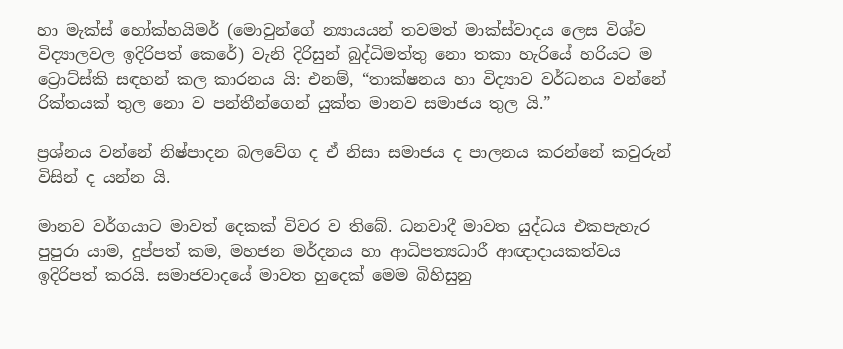හා මැක්ස් හෝක්හයිමර් (මොවුන්ගේ න්‍යායයන් තවමත් මාක්ස්වාදය ලෙස විශ්ව විද්‍යාලවල ඉදිරිපත් කෙරේ) වැනි දිරිසුන් බුද්ධිමත්තු නො තකා හැරියේ හරියට ම ට්‍රොට්ස්කි සඳහන් කල කාරනය යි: එනම්, “තාක්ෂනය හා විද්‍යාව වර්ධනය වන්නේ රික්තයක් තුල නො ව පන්තීන්ගෙන් යුක්ත මානව සමාජය තුල යි.”

ප්‍රශ්නය වන්නේ නිෂ්පාදන බලවේග ද ඒ නිසා සමාජය ද පාලනය කරන්නේ කවුරුන් විසින් ද යන්න යි.

මානව වර්ගයාට මාවත් දෙකක් විවර ව තිබේ. ධනවාදී මාවත යුද්ධය එකපැහැර පුපුරා යාම, දුප්පත් කම, මහජන මර්දනය හා ආධිපත්‍යධාරී ආඥාදායකත්වය ඉදිරිපත් කරයි. සමාජවාදයේ මාවත හුදෙක් මෙම බිහිසුනු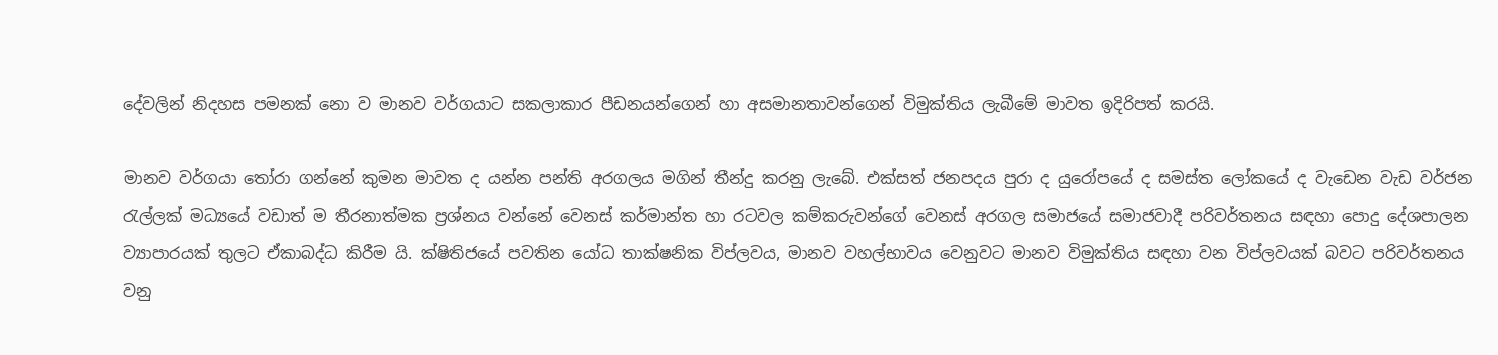දේවලින් නිදහස පමනක් නො ව මානව වර්ගයාට සකලාකාර පීඩනයන්ගෙන් හා අසමානතාවන්ගෙන් විමුක්තිය ලැබීමේ මාවත ඉදිරිපත් කරයි.

මානව වර්ගයා තෝරා ගන්නේ කුමන මාවත ද යන්න පන්ති අරගලය මගින් තීන්දු කරනු ලැබේ. එක්සත් ජනපදය පුරා ද යුරෝපයේ ද සමස්ත ලෝකයේ ද වැඩෙන වැඩ වර්ජන රැල්ලක් මධ්‍යයේ වඩාත් ම තීරනාත්මක ප්‍රශ්නය වන්නේ වෙනස් කර්මාන්ත හා රටවල කම්කරුවන්ගේ වෙනස් අරගල සමාජයේ සමාජවාදී පරිවර්තනය සඳහා පොදු දේශපාලන ව්‍යාපාරයක් තුලට ඒකාබද්ධ කිරීම යි. ක්ෂිතිජයේ පවතින යෝධ තාක්ෂනික විප්ලවය, මානව වහල්භාවය වෙනුවට මානව විමුක්තිය සඳහා වන විප්ලවයක් බවට පරිවර්තනය වනු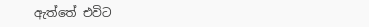ඇත්තේ එවිට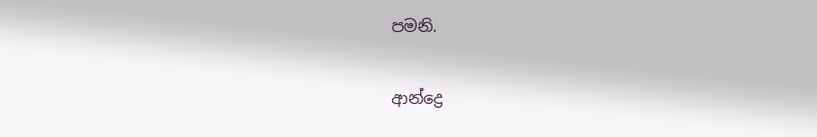පමනි.

ආන්ද්‍රෙ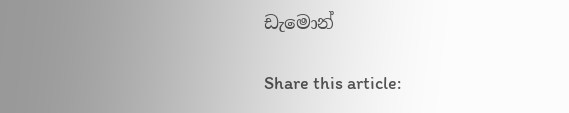ඩැමොන්

Share this article: